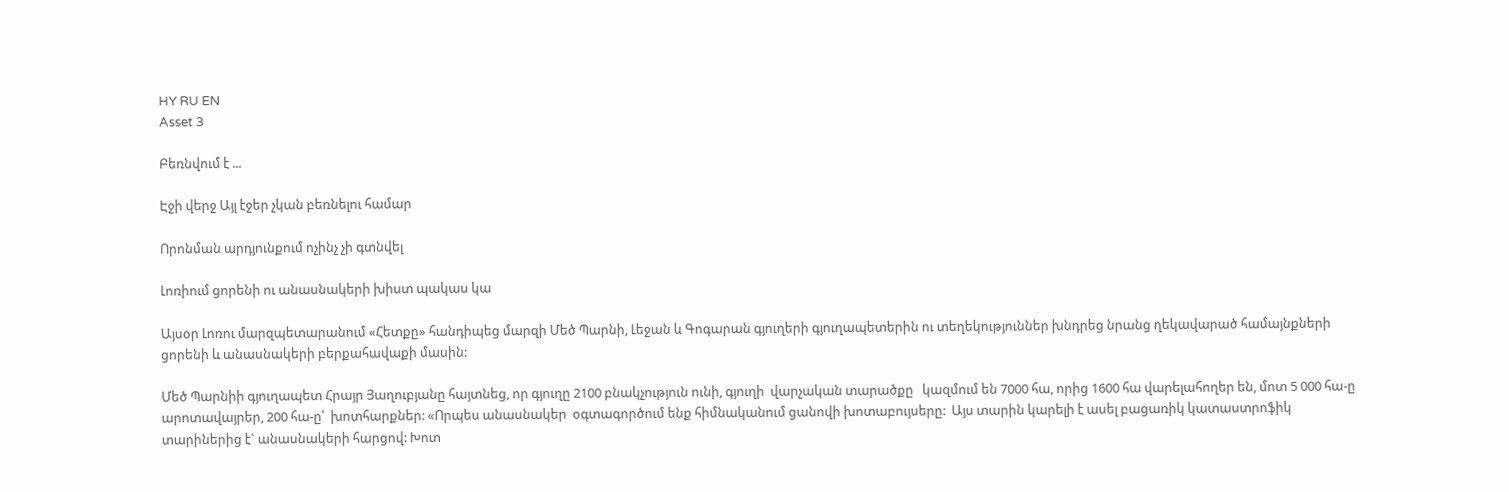HY RU EN
Asset 3

Բեռնվում է ...

Էջի վերջ Այլ էջեր չկան բեռնելու համար

Որոնման արդյունքում ոչինչ չի գտնվել

Լոռիում ցորենի ու անասնակերի խիստ պակաս կա

Այսօր Լոռու մարզպետարանում «Հետքը» հանդիպեց մարզի Մեծ Պարնի, Լեջան և Գոգարան գյուղերի գյուղապետերին ու տեղեկություններ խնդրեց նրանց ղեկավարած համայնքների ցորենի և անասնակերի բերքահավաքի մասին:

Մեծ Պարնիի գյուղապետ Հրայր Յաղուբյանը հայտնեց, որ գյուղը 2100 բնակչություն ունի, գյուղի  վարչական տարածքը   կազմում են 7000 հա, որից 1600 հա վարելահողեր են, մոտ 5 000 հա-ը արոտավայրեր, 200 հա-ը՝  խոտհարքներ: «Որպես անասնակեր  օգտագործում ենք հիմնականում ցանովի խոտաբույսերը:  Այս տարին կարելի է ասել բացառիկ կատաստրոֆիկ տարիներից է` անասնակերի հարցով: Խոտ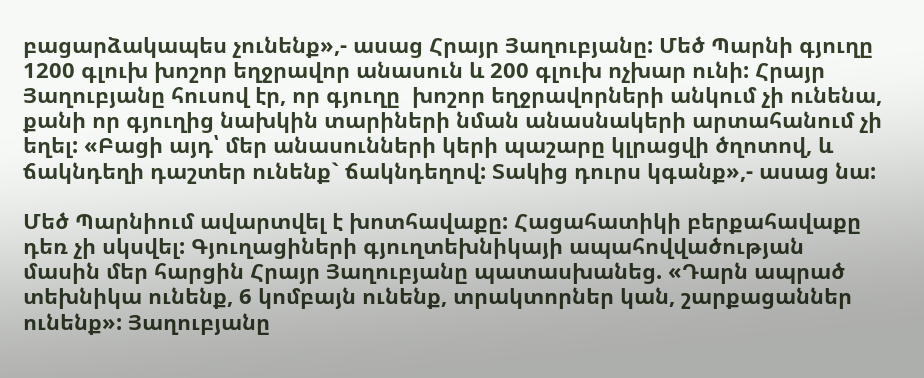բացարձակապես չունենք»,- ասաց Հրայր Յաղուբյանը: Մեծ Պարնի գյուղը 1200 գլուխ խոշոր եղջրավոր անասուն և 200 գլուխ ոչխար ունի: Հրայր Յաղուբյանը հուսով էր, որ գյուղը  խոշոր եղջրավորների անկում չի ունենա, քանի որ գյուղից նախկին տարիների նման անասնակերի արտահանում չի եղել: «Բացի այդ՝ մեր անասունների կերի պաշարը կլրացվի ծղոտով, և ճակնդեղի դաշտեր ունենք` ճակնդեղով: Տակից դուրս կգանք»,- ասաց նա:

Մեծ Պարնիում ավարտվել է խոտհավաքը: Հացահատիկի բերքահավաքը դեռ չի սկսվել: Գյուղացիների գյուղտեխնիկայի ապահովվածության մասին մեր հարցին Հրայր Յաղուբյանը պատասխանեց. «Դարն ապրած տեխնիկա ունենք, 6 կոմբայն ունենք, տրակտորներ կան, շարքացաններ ունենք»: Յաղուբյանը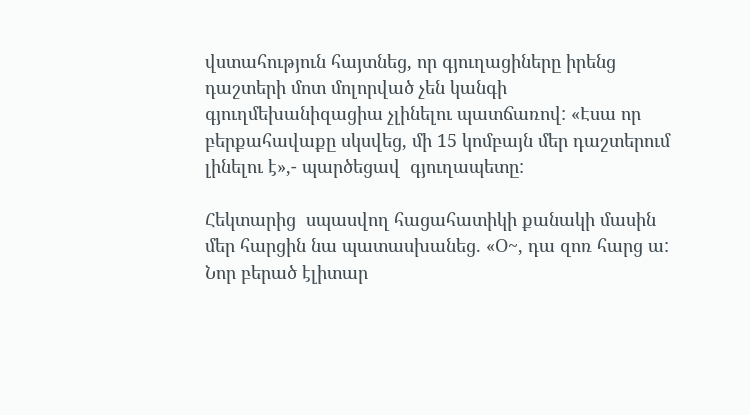վստահություն հայտնեց, որ գյուղացիները իրենց դաշտերի մոտ մոլորված չեն կանգի գյուղմեխանիզացիա չլինելու պատճառով: «Էսա որ բերքահավաքը սկսվեց, մի 15 կոմբայն մեր դաշտերում լինելու է»,- պարծեցավ  գյուղապետը:

Հեկտարից  սպասվող հացահատիկի քանակի մասին մեր հարցին նա պատասխանեց. «Օ~, դա զոռ հարց ա: Նոր բերած էլիտար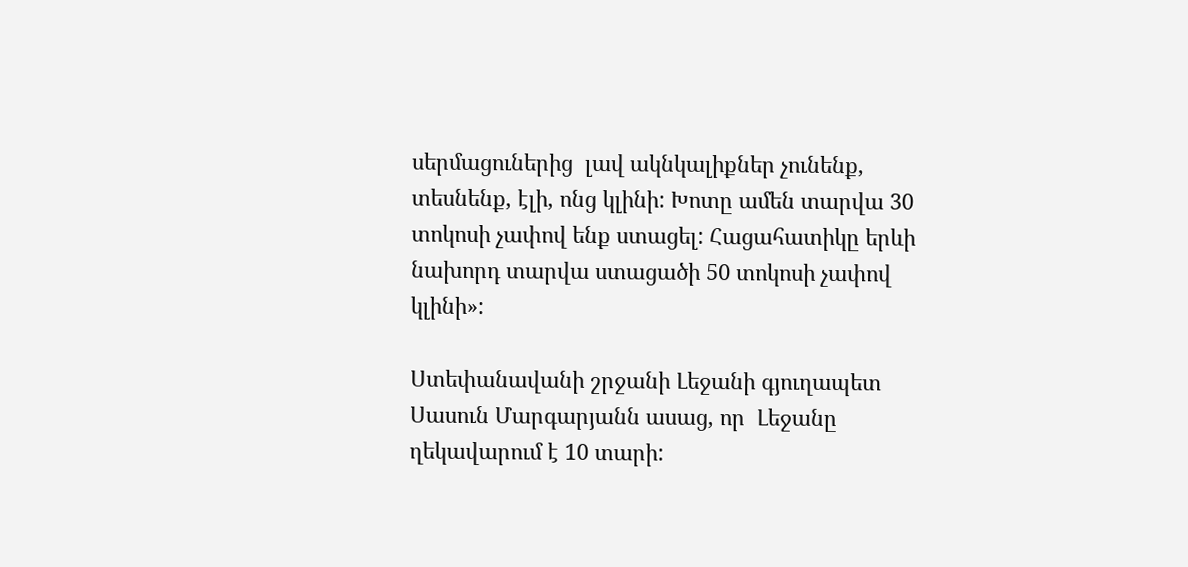սերմացուներից  լավ ակնկալիքներ չունենք, տեսնենք, էլի, ոնց կլինի: Խոտը ամեն տարվա 30 տոկոսի չափով ենք ստացել: Հացահատիկը երևի նախորդ տարվա ստացածի 50 տոկոսի չափով  կլինի»:

Ստեփանավանի շրջանի Լեջանի գյուղապետ Սասուն Մարգարյանն ասաց, որ  Լեջանը ղեկավարում է 10 տարի: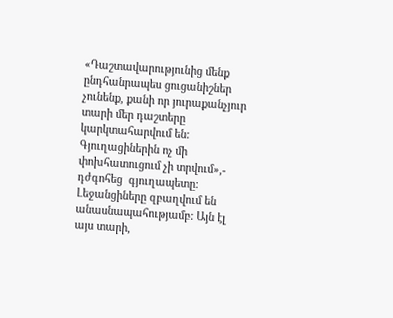«Դաշտավարությունից մենք ընդհանրապես ցուցանիշներ չունենք, քանի որ յուրաքանչյուր տարի մեր դաշտերը կարկտահարվում են: Գյուղացիներին ոչ մի փոխհատուցում չի տրվում»,- դժգոհեց  գյուղապետը: Լեջանցիները զբաղվում են անասնապահությամբ: Այն էլ այս տարի,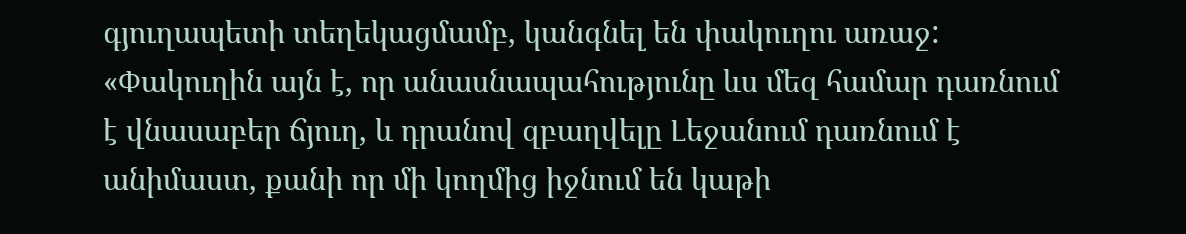գյուղապետի տեղեկացմամբ, կանգնել են փակուղու առաջ:  «Փակուղին այն է, որ անասնապահությունը ևս մեզ համար դառնում է վնասաբեր ճյուղ, և դրանով զբաղվելը Լեջանում դառնում է անիմաստ, քանի որ մի կողմից իջնում են կաթի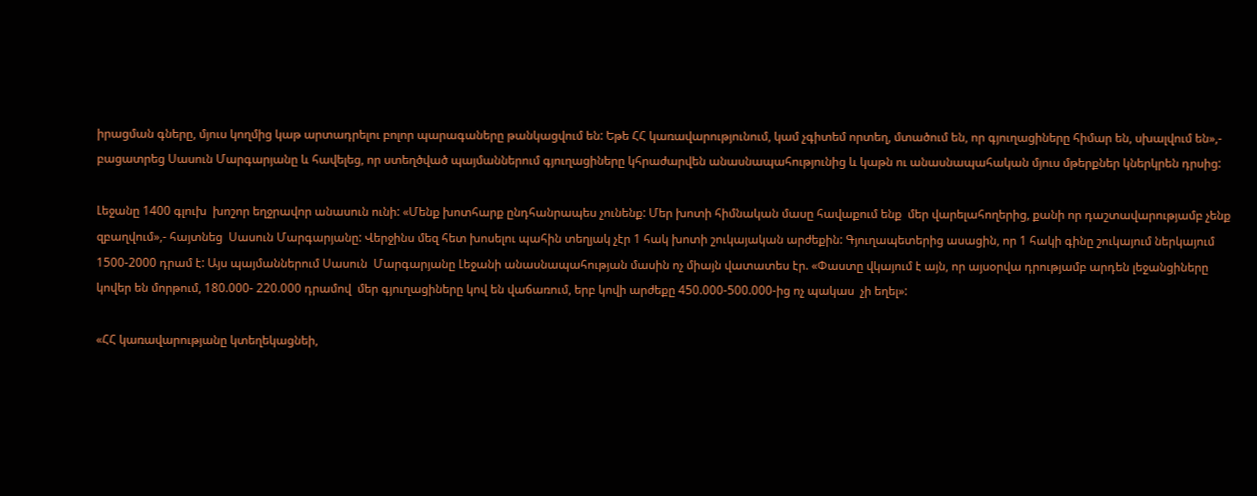իրացման գները, մյուս կողմից կաթ արտադրելու բոլոր պարագաները թանկացվում են: Եթե ՀՀ կառավարությունում, կամ չգիտեմ որտեղ, մտածում են, որ գյուղացիները հիմար են, սխալվում են»,- բացատրեց Սասուն Մարգարյանը և հավելեց, որ ստեղծված պայմաններում գյուղացիները կհրաժարվեն անասնապահությունից և կաթն ու անասնապահական մյուս մթերքներ կներկրեն դրսից:

Լեջանը 1400 գլուխ  խոշոր եղջրավոր անասուն ունի: «Մենք խոտհարք ընդհանրապես չունենք: Մեր խոտի հիմնական մասը հավաքում ենք  մեր վարելահողերից, քանի որ դաշտավարությամբ չենք զբաղվում»,- հայտնեց  Սասուն Մարգարյանը: Վերջինս մեզ հետ խոսելու պահին տեղյակ չէր 1 հակ խոտի շուկայական արժեքին: Գյուղապետերից ասացին, որ 1 հակի գինը շուկայում ներկայում 1500-2000 դրամ է: Այս պայմաններում Սասուն  Մարգարյանը Լեջանի անասնապահության մասին ոչ միայն վատատես էր. «Փաստը վկայում է այն, որ այսօրվա դրությամբ արդեն լեջանցիները կովեր են մորթում, 180.000- 220.000 դրամով  մեր գյուղացիները կով են վաճառում, երբ կովի արժեքը 450.000-500.000-ից ոչ պակաս  չի եղել»:

«ՀՀ կառավարությանը կտեղեկացնեի,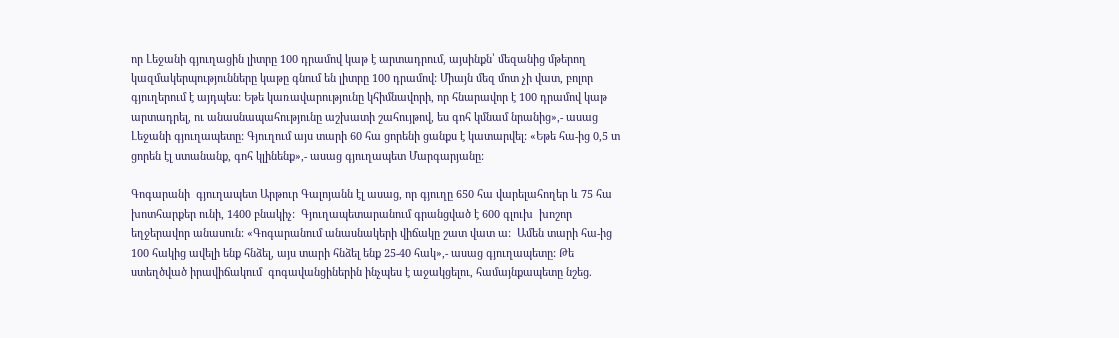որ Լեջանի գյուղացին լիտրը 100 դրամով կաթ է արտադրում, այսինքն՝ մեզանից մթերող կազմակերպությունները կաթը գնում են լիտրը 100 դրամով: Միայն մեզ մոտ չի վատ, բոլոր գյուղերում է այդպես: Եթե կառավարությունը կհիմնավորի, որ հնարավոր է 100 դրամով կաթ արտադրել, ու անասնապահությունը աշխատի շահույթով, ես գոհ կմնամ նրանից»,- ասաց Լեջանի գյուղապետը: Գյուղում այս տարի 60 հա ցորենի ցանքս է կատարվել: «Եթե հա-ից 0,5 տ ցորեն էլ ստանանք, գոհ կլինենք»,- ասաց գյուղապետ Մարգարյանը:

Գոգարանի  գյուղապետ Արթուր Գալոյանն էլ ասաց, որ գյուղը 650 հա վարելահողեր և 75 հա  խոտհարքեր ունի, 1400 բնակիչ:  Գյուղապետարանում գրանցված է 600 գլուխ  խոշոր եղջերավոր անասուն: «Գոգարանում անասնակերի վիճակը շատ վատ ա:  Ամեն տարի հա-ից 100 հակից ավելի ենք հնձել, այս տարի հնձել ենք 25-40 հակ»,- ասաց գյուղապետը: Թե ստեղծված իրավիճակում  գոգավանցիներին ինչպես է աջակցելու, համայնքապետը նշեց.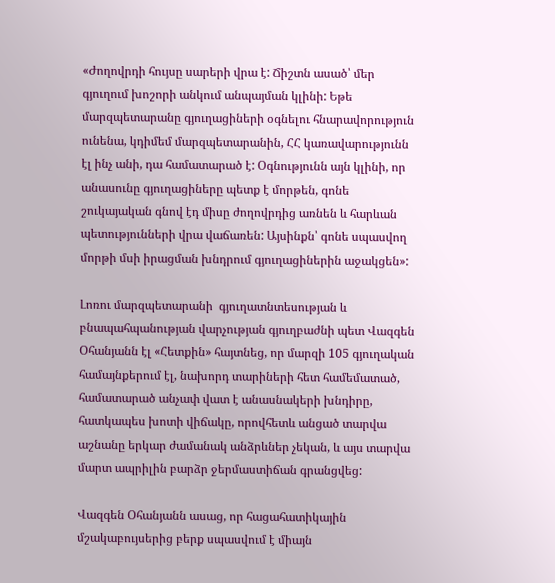«Ժողովրդի հույսը սարերի վրա է: Ճիշտն ասած՝ մեր գյուղում խոշորի անկում անպայման կլինի: Եթե մարզպետարանը գյուղացիների օգնելու հնարավորություն ունենա, կդիմեմ մարզպետարանին, ՀՀ կառավարությունն էլ ինչ անի, դա համատարած է: Օգնությունն այն կլինի, որ անասունը գյուղացիները պետք է մորթեն, գոնե շուկայական գնով էդ միսը ժողովրդից առնեն և հարևան պետությունների վրա վաճառեն: Այսինքն՝ գոնե սպասվող մորթի մսի իրացման խնդրում գյուղացիներին աջակցեն»:

Լոռու մարզպետարանի  գյուղատնտեսության և բնապահպանության վարչության գյուղբաժնի պետ Վազգեն Օհանյանն էլ «Հետքին» հայտնեց, որ մարզի 105 գյուղական համայնքերում էլ, նախորդ տարիների հետ համեմատած,  համատարած անչափ վատ է անասնակերի խնդիրը, հատկապես խոտի վիճակը, որովհետև անցած տարվա աշնանը երկար ժամանակ անձրևներ չեկան, և այս տարվա մարտ ապրիլին բարձր ջերմաստիճան գրանցվեց:

Վազգեն Օհանյանն ասաց, որ հացահատիկային մշակաբույսերից բերք սպասվում է միայն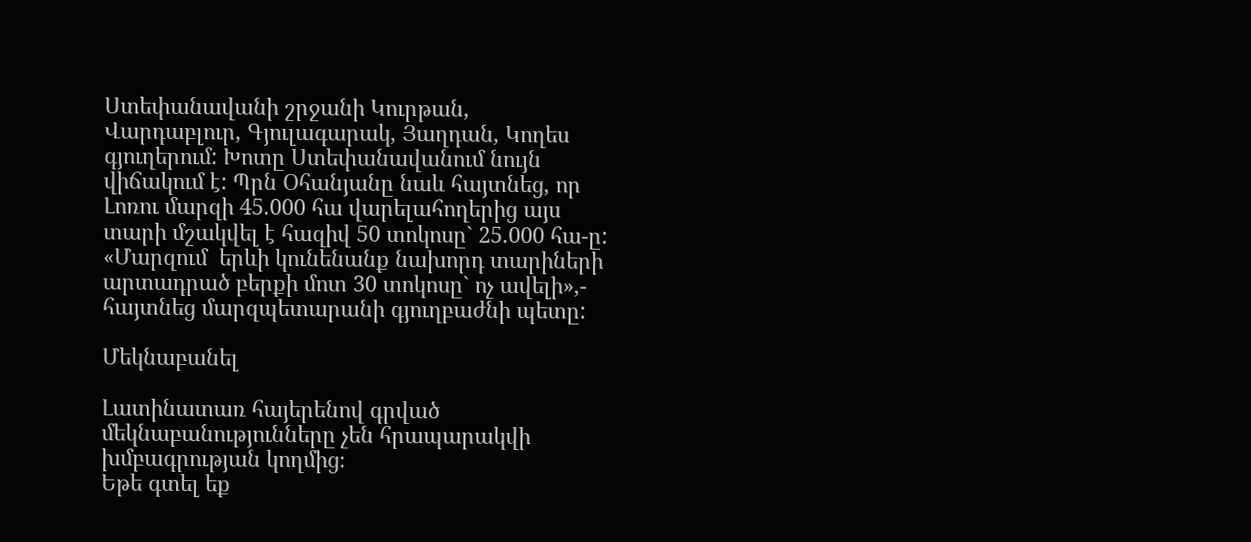Ստեփանավանի շրջանի Կուրթան, Վարդաբլուր, Գյուլագարակ, Յաղդան, Կողես գյուղերում: Խոտը Ստեփանավանում նույն վիճակում է: Պրն Օհանյանը նաև հայտնեց, որ Լոռու մարզի 45.000 հա վարելահողերից այս տարի մշակվել է հազիվ 50 տոկոսը` 25.000 հա-ը:  «Մարզում  երևի կունենանք նախորդ տարիների արտադրած բերքի մոտ 30 տոկոսը` ոչ ավելի»,- հայտնեց մարզպետարանի գյուղբաժնի պետը:

Մեկնաբանել

Լատինատառ հայերենով գրված մեկնաբանությունները չեն հրապարակվի խմբագրության կողմից։
Եթե գտել եք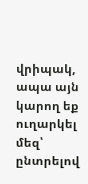վրիպակ, ապա այն կարող եք ուղարկել մեզ՝ ընտրելով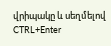վրիպակը և սեղմելով CTRL+Enter